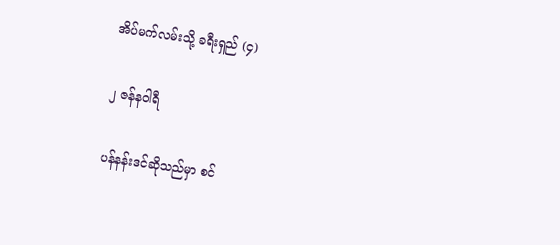အိပ်မက်လမ်းသို့ ခရီးရှည် (၄)

၂ ဇန်နဝါရီ

ပန်နန်းဒင်ဆိုသည်မှာ စင်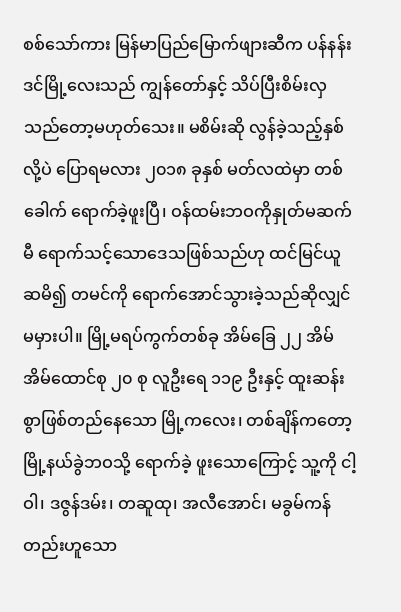စစ်သော်ကား မြန်မာပြည်မြောက်ဖျားဆီက ပန်နန်းဒင်မြို့လေးသည် ကျွန်တော်နှင့် သိပ်ပြီးစိမ်းလှ သည်တော့မဟုတ်သေး။ မစိမ်းဆို လွန်ခဲ့သည့်နှစ်လို့ပဲ ပြောရမလား ၂၀၁၈ ခုနှစ် မတ်လထဲမှာ တစ်ခေါက် ရောက်ခဲ့ဖူးပြီ၊ ဝန်ထမ်းဘဝကိုနှုတ်မဆက်မီ ရောက်သင့်သောဒေသဖြစ်သည်ဟု ထင်မြင်ယူဆမိ၍ တမင်ကို ရောက်အောင်သွားခဲ့သည်ဆိုလျှင် မမှားပါ။ မြို့မရပ်ကွက်တစ်ခု အိမ်ခြေ ၂၂ အိမ် အိမ်ထောင်စု ၂၀ စု လူဦးရေ ၁၁၉ ဦးနှင့် ထူးဆန်းစွာဖြစ်တည်နေသော မြို့ကလေး၊ တစ်ချိန်ကတော့ မြို့နယ်ခွဲဘဝသို့ ရောက်ခဲ့ ဖူးသောကြောင့် သူ့ကို ငါ့ဝါ၊ ဒဇွန်ဒမ်း၊ တဆူထု၊ အလီအောင်၊ မခွမ်ကန်တည်းဟူသော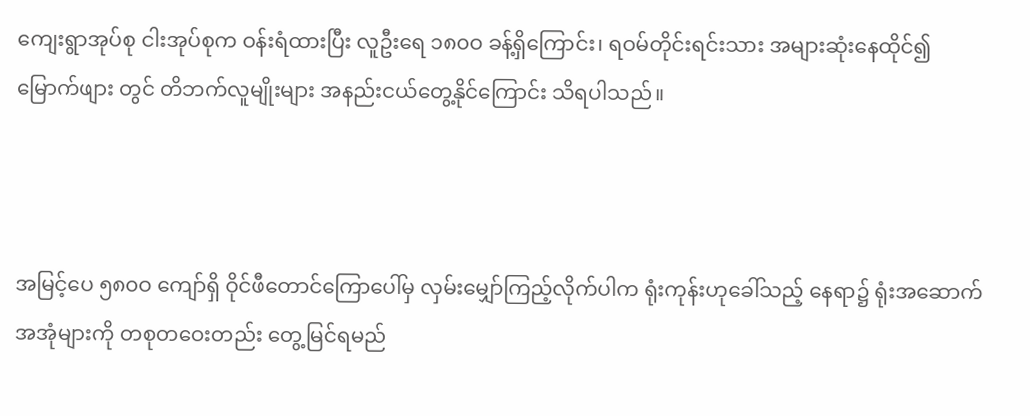ကျေးရွာအုပ်စု ငါးအုပ်စုက ဝန်းရံထားပြီး လူဦးရေ ၁၈၀ဝ ခန့်ရှိကြောင်း၊ ရဝမ်တိုင်းရင်းသား အများဆုံးနေထိုင်၍ မြောက်ဖျား တွင် တိဘက်လူမျိုးများ အနည်းငယ်တွေ့နိုင်ကြောင်း သိရပါသည်။



အမြင့်ပေ ၅၈၀ဝ ကျော်ရှိ ဝိုင်ဖီတောင်ကြောပေါ်မှ လှမ်းမျှော်ကြည့်လိုက်ပါက ရုံးကုန်းဟုခေါ်သည့် နေရာ၌ ရုံးအဆောက်အအုံများကို တစုတဝေးတည်း တွေ့မြင်ရမည်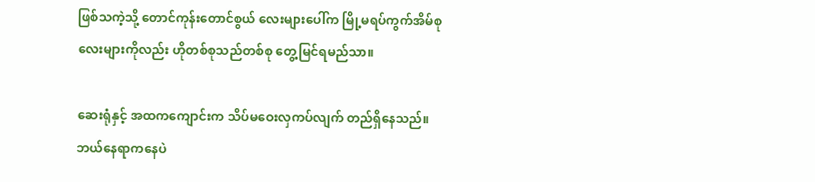ဖြစ်သကဲ့သို့ တောင်ကုန်းတောင်စွယ် လေးများပေါ်က မြို့မရပ်ကွက်အိမ်စုလေးများကိုလည်း ဟိုတစ်စုသည်တစ်စု တွေ့မြင်ရမည်သာ။

ဆေးရုံနှင့် အထကကျောင်းက သိပ်မဝေးလှကပ်လျက် တည်ရှိနေသည်။ ဘယ်နေရာကနေပဲ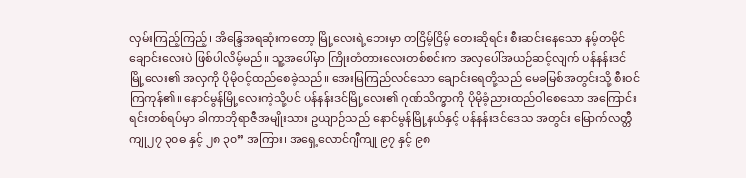လှမ်းကြည့်ကြည့်၊ အိန္ဒြေအရဆုံးကတော့ မြို့လေးရဲ့ဘေးမှာ တငြိမ့်ငြိမ့် တေးဆိုရင်း စီးဆင်းနေသော နမ့်တမိုင် ချောင်းလေးပဲ ဖြစ်ပါလိမ့်မည်။ သူ့အပေါ်မှာ ကြိုးတံတားလေးတစ်စင်းက အလှပေါ်အယဉ်ဆင့်လျက် ပန်နန်းဒင်မြို့လေး၏ အလှကို ပိုမိုဝင့်ထည်စေခဲ့သည်။ အေးမြကြည်လင်သော ချောင်းရေတို့သည် မေခမြစ်အတွင်းသို့ စီးဝင် ကြကုန်၏။ နောင်မွန်မြို့လေးကဲ့သို့ပင် ပန်နန်းဒင်မြို့လေး၏ ဂုဏ်သိက္ခာကို ပိုမိုခံ့ညားထည်ဝါစေသော အကြောင်းရင်းတစ်ရပ်မှာ ခါကာဘိုရာဇီအမျိုးသား ဥယျာဉ်သည် နောင်မွန်မြို့နယ်နှင့် ပန်နန်းဒင်ဒေသ အတွင်း မြောက်လတ္တီကျု၂၇ ၃၀ဓ နှင့် ၂၈ ၃၀” အကြား၊ အရှေ့လောင်ဂျီကျု ၉၇ နှင့် ၉၈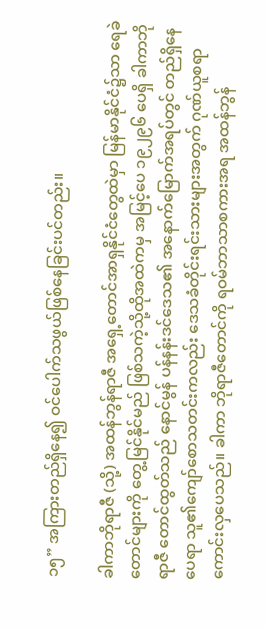၁၅” အကြားတည်ရှိနေ၍ ဝင်ပေါက်သဖွယ်ဖြစ်နေခြင်းပင်တည်း။

ခါကာဘိုရာဇီ (သို့) အထန်ဘွန်ရာဇီ အရှေ့တောင်အာရှနိုင်ငံတွေထဲမှာ မြန်မာနိုင်ငံ၌သာ ရေခဲတောင်များကို တွေ့မြင်နိုင်မည် ဖြစ်သကဲ့သို့ထိုအထဲကမှ အမြင့်ပေ ၁၉၂၉၆ ပေရှိ ခါကာဘိုရာဇီ တောင်ထွတ်သည် နောင်မွန် ပန်နန်းဒင်ဒေသ၏ အနောက်မြောက်အရပ်တွင် တည်ရှိနေပေရာ သူ၏ကျော်စောသတင်းကလည်း ဒေသခံတိုင်းရင်းသားများအတွက် ဂုဏ်ယူစရာကောင်းလှပေသည်။ ခါကာ ဘိုရာဇီတောင်ကို ရဝမ်ဘာသာစကားအရ အထန်ဘွန်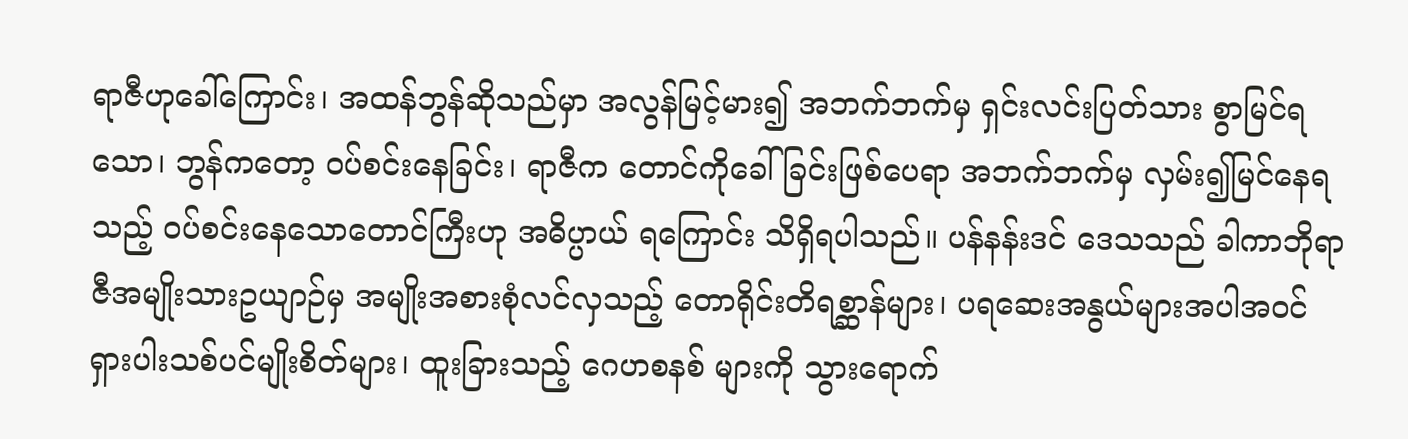ရာဇီဟုခေါ်ကြောင်း၊ အထန်ဘွန်ဆိုသည်မှာ အလွန်မြင့်မား၍ အဘက်ဘက်မှ ရှင်းလင်းပြတ်သား စွာမြင်ရသော၊ ဘွန်ကတော့ ဝပ်စင်းနေခြင်း၊ ရာဇီက တောင်ကိုခေါ်ခြင်းဖြစ်ပေရာ အဘက်ဘက်မှ လှမ်း၍မြင်နေရသည့် ဝပ်စင်းနေသောတောင်ကြီးဟု အဓိပ္ပာယ် ရကြောင်း သိရှိရပါသည်။ ပန်နန်းဒင် ဒေသသည် ခါကာဘိုရာဇီအမျိုးသားဥယျာဉ်မှ အမျိုးအစားစုံလင်လှသည့် တောရိုင်းတိရစ္ဆာန်များ၊ ပရဆေးအနွယ်များအပါအဝင် ရှားပါးသစ်ပင်မျိုးစိတ်များ၊ ထူးခြားသည့် ဂေဟစနစ် များကို သွားရောက်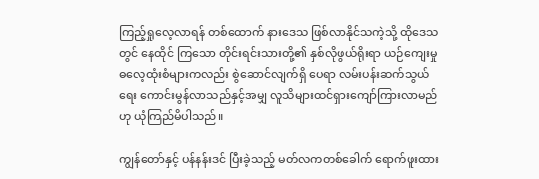ကြည့်ရှုလေ့လာရန် တစ်ထောက် နားဒေသ ဖြစ်လာနိုင်သကဲ့သို့ ထိုဒေသတွင် နေထိုင် ကြသော တိုင်းရင်းသားတို့၏ နှစ်လိုဖွယ်ရိုးရာ ယဉ်ကျေးမှုဓလေ့ထုံးစံများကလည်း စွဲဆောင်လျက်ရှိ ပေရာ လမ်းပန်းဆက်သွယ်ရေး ကောင်းမွန်လာသည်နှင့်အမျှ လူသိများထင်ရှားကျော်ကြားလာမည်ဟု ယုံကြည်မိပါသည်။

ကျွန်တော်နှင့် ပန်နန်းဒင် ပြီးခဲ့သည့် မတ်လကတစ်ခေါက် ရောက်ဖူးထား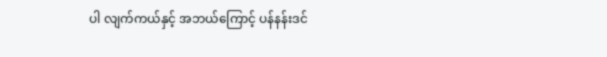ပါ လျက်ကယ်နှင့် အဘယ်ကြောင့် ပန်နန်းဒင်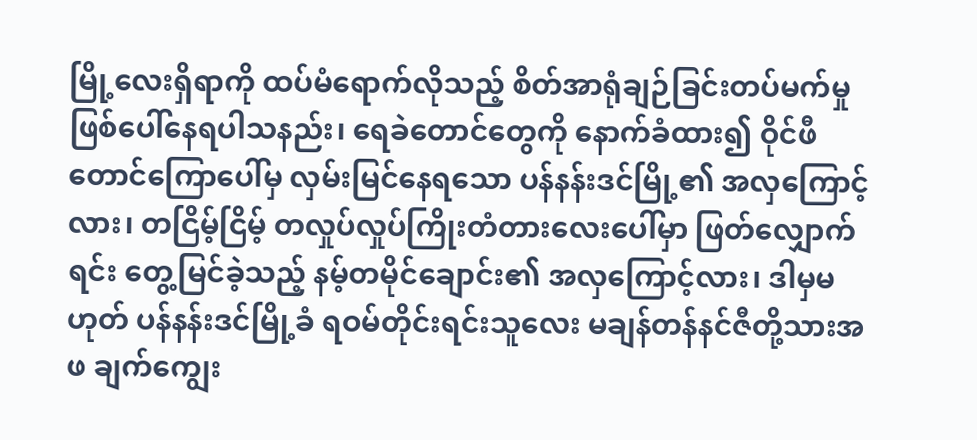မြို့လေးရှိရာကို ထပ်မံရောက်လိုသည့် စိတ်အာရုံချဉ်ခြင်းတပ်မက်မှု ဖြစ်ပေါ်နေရပါသနည်း၊ ရေခဲတောင်တွေကို နောက်ခံထား၍ ဝိုင်ဖီတောင်ကြောပေါ်မှ လှမ်းမြင်နေရသော ပန်နန်းဒင်မြို့၏ အလှကြောင့်လား၊ တငြိမ့်ငြိမ့် တလှုပ်လှုပ်ကြိုးတံတားလေးပေါ်မှာ ဖြတ်လျှောက်ရင်း တွေ့မြင်ခဲ့သည့် နမ့်တမိုင်ချောင်း၏ အလှကြောင့်လား၊ ဒါမှမဟုတ် ပန်နန်းဒင်မြို့ခံ ရဝမ်တိုင်းရင်းသူလေး မချန်တန်နင်ဇီတို့သားအဖ ချက်ကျွေး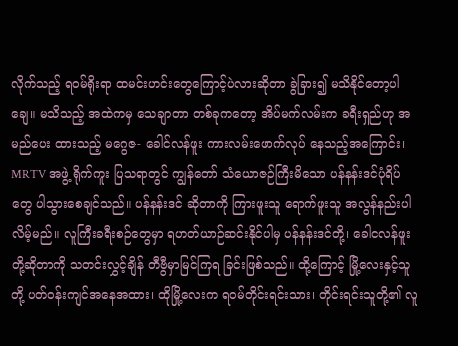လိုက်သည့် ရဝမ်ရိုးရာ ထမင်းဟင်းတွေကြောင့်ပဲလားဆိုတာ ခွဲခြား၍ မသိနိုင်တော့ပါချေ။ မသိသည့် အထဲကမှ သေချာတာ တစ်ခုကတော့ အိပ်မက်လမ်းက ခရီးရှည်ဟု အမည်ပေး ထားသည့် မဂွေဇ- ခေါင်လန်ဖူး ကားလမ်းဖောက်လုပ် နေသည့်အကြောင်း၊ MRTV အဖွဲ့ ရိုက်ကူး ပြသရာတွင် ကျွန်တော် သံယောဇဉ်ကြီးမိသော ပန်နန်းဒင်ပုံရိပ်တွေ ပါသွားစေချင်သည်။ ပန်နန်းဒင် ဆိုတာကို ကြားဖူးသူ ရောက်ဖူးသူ အလွန်နည်းပါလိမ့်မည်။ လူကြီးခရီးစဉ်တွေမှာ ရဟတ်ယာဉ်ဆင်းနိုင်ပါမှ ပန်နန်းဒင်တို့၊ ခေါငလန်ဖူးတို့ဆိုတာကို သတင်းလွှင့်ချိန် တီဗွီမှာမြင်ကြရ ခြင်းဖြစ်သည်။ ထို့ကြောင့် မြို့လေးနှင့်သူတို့ ပတ်ဝန်းကျင်အနေအထား၊ ထိုမြို့လေးက ရဝမ်တိုင်းရင်းသား၊ တိုင်းရင်းသူတို့၏ လူ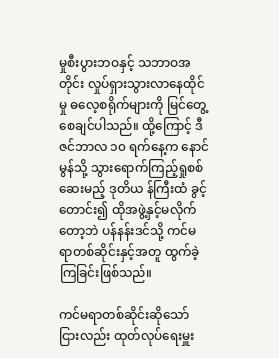မှုစီးပွားဘဝနှင့် သဘာဝအတိုင်း လှုပ်ရှားသွားလာနေထိုင်မှု ဓလေ့စရိုက်များကို မြင်တွေ့စေချင်ပါသည်။ ထို့ကြောင့် ဒီဇင်ဘာလ ၁၀ ရက်နေ့က နောင်မွန်သို့ သွားရောက်ကြည့်ရှုစစ်ဆေးမည့် ဒုတိယ န်ကြီးထံ ခွင့်တောင်း၍ ထိုအဖွဲ့နှင့်မလိုက်တော့ဘဲ ပန်နန်းဒင်သို့ ကင်မရာတစ်ဆိုင်းနှင့်အတူ ထွက်ခဲ့ကြခြင်းဖြစ်သည်။

ကင်မရာတစ်ဆိုင်းဆိုသော်ငြားလည်း ထုတ်လုပ်ရေးမှူး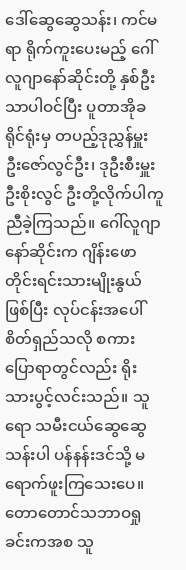ဒေါ်ဆွေဆွေသန်း၊ ကင်မရာ ရိုက်ကူးပေးမည့် ဂေါ်လူဂျာနော်ဆိုင်းတို့ နှစ်ဦးသာပါဝင်ပြီး ပူတာအိုခရိုင်ရုံးမှ တပည့်ဒုညွှန်မှူး ဦးဇော်လွင်ဦး၊ ဒုဦးစီးမှူးဦးစိုးလွင် ဦးတို့လိုက်ပါကူညီခဲ့ကြသည်။ ဂေါ်လူဂျာနော်ဆိုင်းက ဂျိန်းဖော တိုင်းရင်းသားမျိုးနွယ်ဖြစ်ပြီး လုပ်ငန်းအပေါ် စိတ်ရှည်သလို စကားပြောရာတွင်လည်း ရိုးသားပွင့်လင်းသည်။ သူရော သမီးငယ်ဆွေဆွေသန်းပါ ပန်နန်းဒင်သို့ မရောက်ဖူးကြသေးပေ။ တောတောင်သဘာဝရှုခင်းကအစ သူ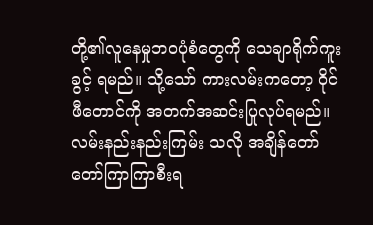တို့၏လူနေမှုဘဝပုံစံတွေကို သေချာရိုက်ကူးခွင့် ရမည်။ သို့သော် ကားလမ်းကတော့ ဝိုင်ဖီတောင်ကို အတက်အဆင်းပြုလုပ်ရမည်။ လမ်းနည်းနည်းကြမ်း သလို အချိန်တော်တော်ကြာကြာစီးရ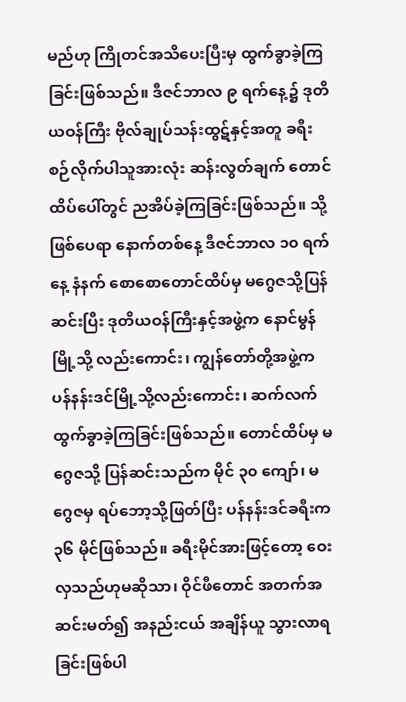မည်ဟု ကြိုတင်အသိပေးပြီးမှ ထွက်ခွာခဲ့ကြခြင်းဖြစ်သည်။ ဒီဇင်ဘာလ ၉ ရက်နေ့၌ ဒုတိယဝန်ကြီး ဗိုလ်ချုပ်သန်းထွဋ်နှင့်အတူ ခရီးစဉ်လိုက်ပါသူအားလုံး ဆန်းလွတ်ချက် တောင်ထိပ်ပေါ်တွင် ညအိပ်ခဲ့ကြခြင်းဖြစ်သည်။ သို့ဖြစ်ပေရာ နောက်တစ်နေ့ ဒီဇင်ဘာလ ၁၀ ရက်နေ့ နံနက် စောစောတောင်ထိပ်မှ မဂွေဇသို့ပြန်ဆင်းပြီး ဒုတိယဝန်ကြီးနှင့်အဖွဲ့က နောင်မွန်မြို့သို့ လည်းကောင်း၊ ကျွန်တော်တို့အဖွဲ့က ပန်နန်းဒင်မြို့သို့လည်းကောင်း၊ ဆက်လက် ထွက်ခွာခဲ့ကြခြင်းဖြစ်သည်။ တောင်ထိပ်မှ မဂွေဇသို့ ပြန်ဆင်းသည်က မိုင် ၃၀ ကျော်၊ မဂွေဇမှ ရပ်ဘော့သို့ဖြတ်ပြီး ပန်နန်းဒင်ခရီးက ၃၆ မိုင်ဖြစ်သည်။ ခရီးမိုင်အားဖြင့်တော့ ဝေးလှသည်ဟုမဆိုသာ၊ ဝိုင်ဖီတောင် အတက်အဆင်းမတ်၍ အနည်းငယ် အချိန်ယူ သွားလာရခြင်းဖြစ်ပါ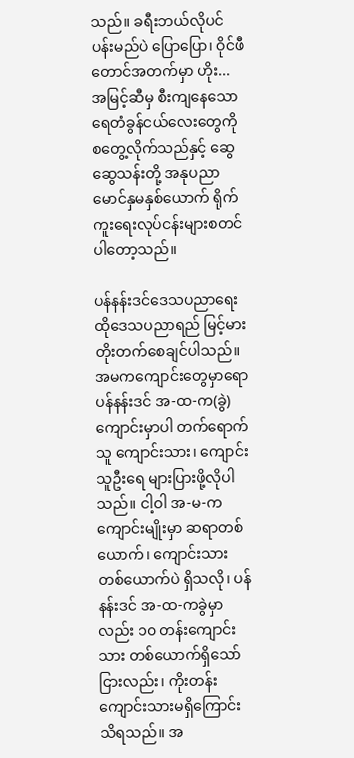သည်။ ခရီးဘယ်လိုပင် ပန်းမည်ပဲ ပြောပြော၊ ဝိုင်ဖီတောင်အတက်မှာ ဟိုး... အမြင့်ဆီမှ စီးကျနေသောရေတံခွန်ငယ်လေးတွေကို စတွေ့လိုက်သည်နှင့် ဆွေဆွေသန်းတို့ အနုပညာ မောင်နှမနှစ်ယောက် ရိုက်ကူးရေးလုပ်ငန်းများစတင်ပါတော့သည်။

ပန်နန်းဒင်ဒေသပညာရေး ထိုဒေသပညာရည် မြင့်မားတိုးတက်စေချင်ပါသည်။ အမကကျောင်းတွေမှာရော ပန်နန်းဒင် အ-ထ-က(ခွဲ) ကျောင်းမှာပါ တက်ရောက်သူ ကျောင်းသား၊ ကျောင်းသူဦးရေ များပြားဖို့လိုပါသည်။ ငါ့ဝါ အ-မ-က ကျောင်းမျိုးမှာ ဆရာတစ်ယောက်၊ ကျောင်းသားတစ်ယောက်ပဲ ရှိသလို၊ ပန်နန်းဒင် အ-ထ-ကခွဲမှာလည်း ၁၀ တန်းကျောင်းသား တစ်ယောက်ရှိသော်ငြားလည်း၊ ကိုးတန်း ကျောင်းသားမရှိကြောင်းသိရသည်။ အ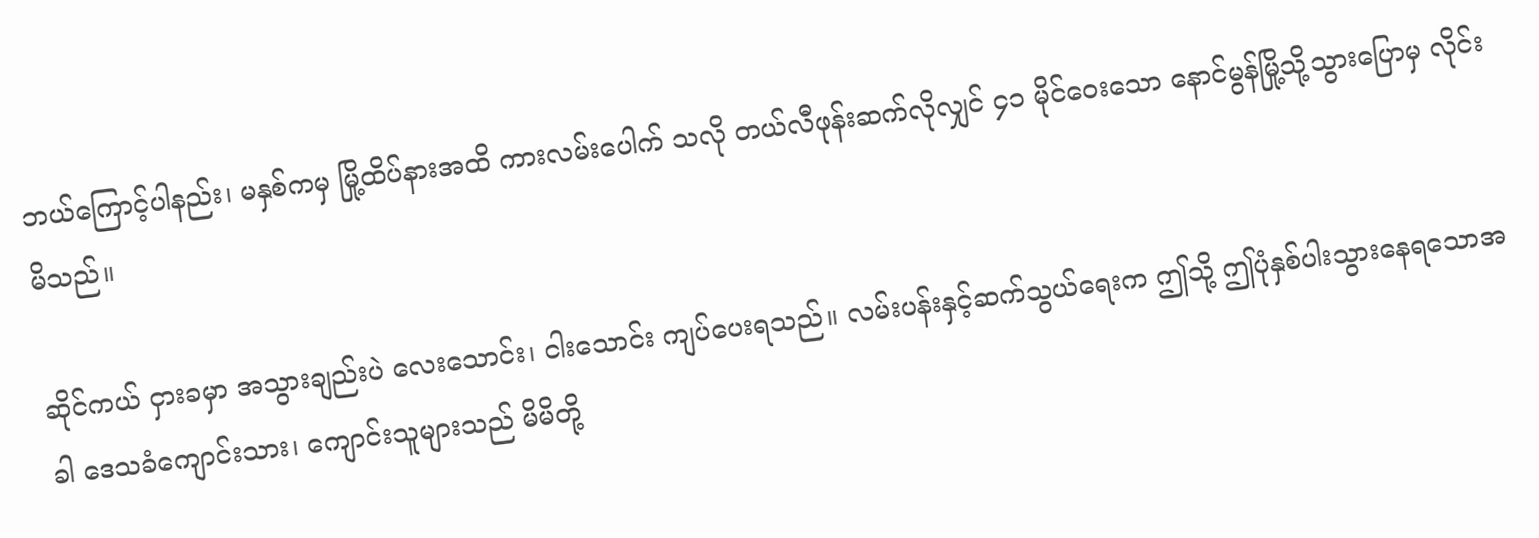ဘယ်ကြောင့်ပါနည်း၊ မနှစ်ကမှ မြို့ထိပ်နားအထိ ကားလမ်းပေါက် သလို တယ်လီဖုန်းဆက်လိုလျှင် ၄၁ မိုင်ဝေးသော နောင်မွန်မြို့သို့သွားပြောမှ လိုင်းမိသည်။

ဆိုင်ကယ် ငှားခမှာ အသွားချည်းပဲ လေးသောင်း၊ ငါးသောင်း ကျပ်ပေးရသည်။ လမ်းပန်းနှင့်ဆက်သွယ်ရေးက ဤသို့ ဤပုံနှစ်ပါးသွားနေရသောအခါ ဒေသခံကျောင်းသား၊ ကျောင်းသူများသည် မိမိတို့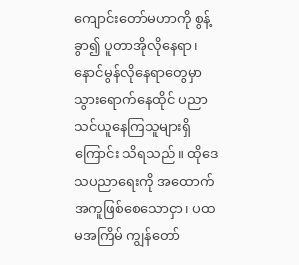ကျောင်းတော်မဟာကို စွန့်ခွာ၍ ပူတာအိုလိုနေရာ၊ နောင်မွန်လိုနေရာတွေမှာ သွားရောက်နေထိုင် ပညာသင်ယူနေကြသူများရှိကြောင်း သိရသည်။ ထိုဒေသပညာရေးကို အထောက်အကူဖြစ်စေသောငှာ၊ ပထမအကြိမ် ကျွန်တော်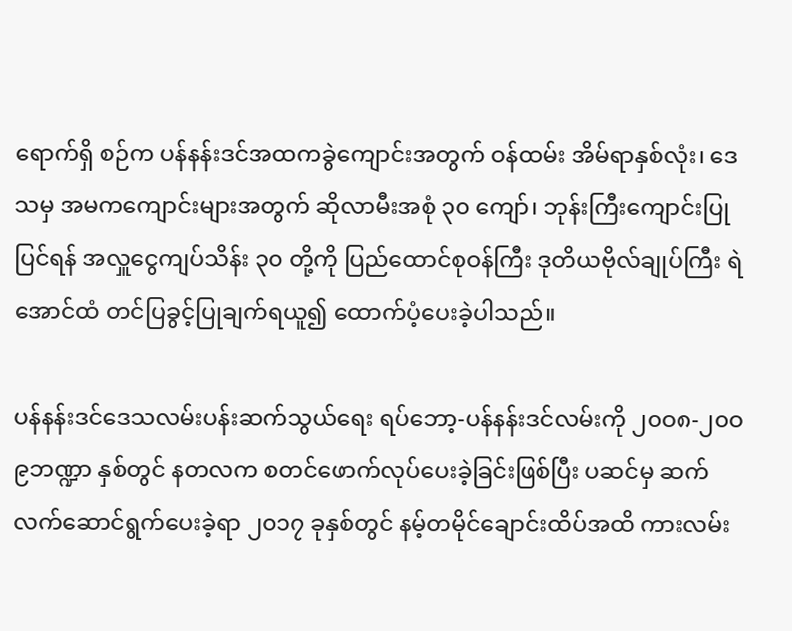ရောက်ရှိ စဉ်က ပန်နန်းဒင်အထကခွဲကျောင်းအတွက် ဝန်ထမ်း အိမ်ရာနှစ်လုံး၊ ဒေသမှ အမကကျောင်းများအတွက် ဆိုလာမီးအစုံ ၃၀ ကျော်၊ ဘုန်းကြီးကျောင်းပြုပြင်ရန် အလှူငွေကျပ်သိန်း ၃၀ တို့ကို ပြည်ထောင်စုဝန်ကြီး ဒုတိယဗိုလ်ချုပ်ကြီး ရဲအောင်ထံ တင်ပြခွင့်ပြုချက်ရယူ၍ ထောက်ပံ့ပေးခဲ့ပါသည်။

ပန်နန်းဒင်ဒေသလမ်းပန်းဆက်သွယ်ရေး ရပ်ဘော့-ပန်နန်းဒင်လမ်းကို ၂၀ဝ၈-၂၀ဝ၉ဘဏ္ဍာ နှစ်တွင် နတလက စတင်ဖောက်လုပ်ပေးခဲ့ခြင်းဖြစ်ပြီး ပဆင်မှ ဆက်လက်ဆောင်ရွက်ပေးခဲ့ရာ ၂၀၁၇ ခုနှစ်တွင် နမ့်တမိုင်ချောင်းထိပ်အထိ ကားလမ်း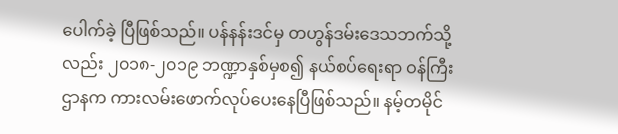ပေါက်ခဲ့ ပြီဖြစ်သည်။ ပန်နန်းဒင်မှ တဟွန်ဒမ်းဒေသဘက်သို့ လည်း ၂၀၁၈-၂၀၁၉ ဘဏ္ဍာနှစ်မှစ၍ နယ်စပ်ရေးရာ ဝန်ကြီးဌာနက ကားလမ်းဖောက်လုပ်ပေးနေပြီဖြစ်သည်။ နမ့်တမိုင်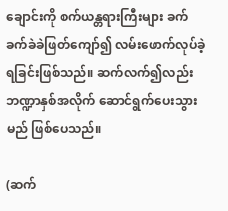ချောင်းကို စက်ယန္တရားကြီးများ ခက်ခက်ခဲခဲဖြတ်ကျော်၍ လမ်းဖောက်လုပ်ခဲ့ရခြင်းဖြစ်သည်။ ဆက်လက်၍လည်း ဘဏ္ဍာနှစ်အလိုက် ဆောင်ရွက်ပေးသွားမည် ဖြစ်ပေသည်။

(ဆက်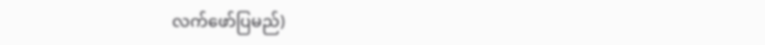လက်ဖော်ပြမည်)